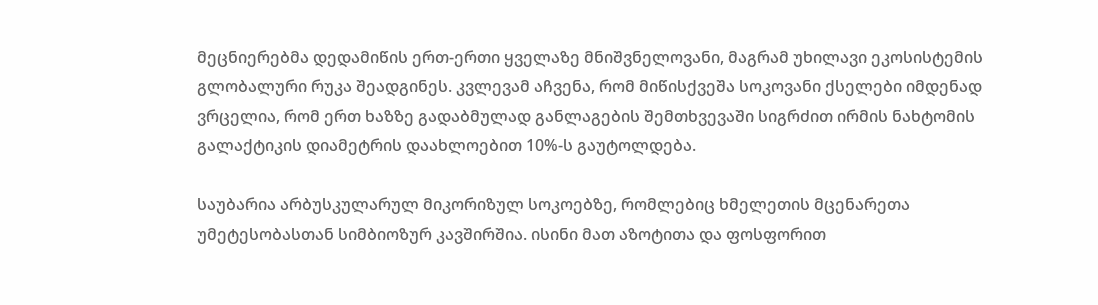მეცნიერებმა დედამიწის ერთ-ერთი ყველაზე მნიშვნელოვანი, მაგრამ უხილავი ეკოსისტემის გლობალური რუკა შეადგინეს. კვლევამ აჩვენა, რომ მიწისქვეშა სოკოვანი ქსელები იმდენად ვრცელია, რომ ერთ ხაზზე გადაბმულად განლაგების შემთხვევაში სიგრძით ირმის ნახტომის გალაქტიკის დიამეტრის დაახლოებით 10%-ს გაუტოლდება.

საუბარია არბუსკულარულ მიკორიზულ სოკოებზე, რომლებიც ხმელეთის მცენარეთა უმეტესობასთან სიმბიოზურ კავშირშია. ისინი მათ აზოტითა და ფოსფორით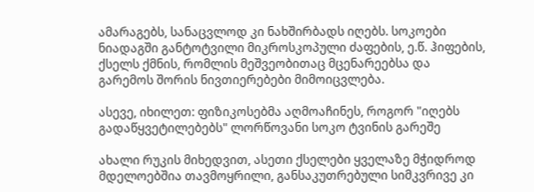ამარაგებს, სანაცვლოდ კი ნახშირბადს იღებს. სოკოები ნიადაგში განტოტვილი მიკროსკოპული ძაფების, ე.წ. ჰიფების, ქსელს ქმნის, რომლის მეშვეობითაც მცენარეებსა და გარემოს შორის ნივთიერებები მიმოიცვლება.

ასევე, იხილეთ: ფიზიკოსებმა აღმოაჩინეს, როგორ "იღებს გადაწყვეტილებებს" ლორწოვანი სოკო ტვინის გარეშე

ახალი რუკის მიხედვით, ასეთი ქსელები ყველაზე მჭიდროდ მდელოებშია თავმოყრილი, განსაკუთრებული სიმკვრივე კი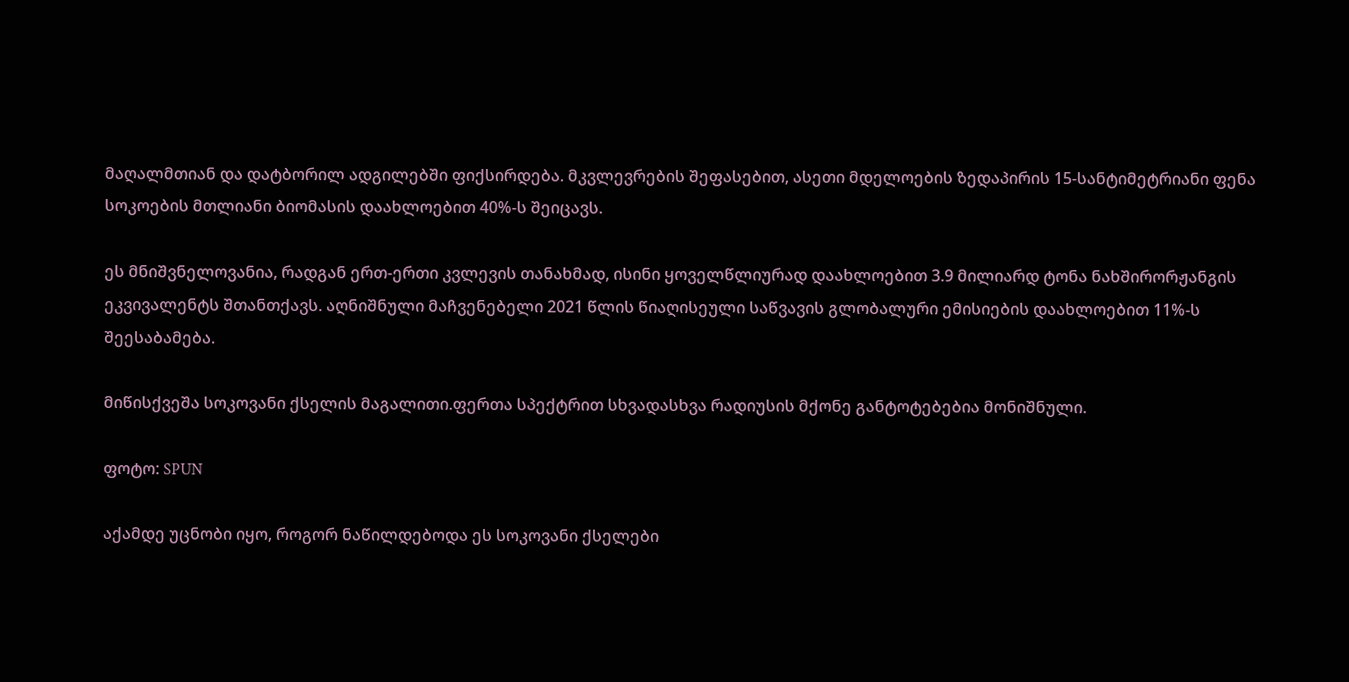მაღალმთიან და დატბორილ ადგილებში ფიქსირდება. მკვლევრების შეფასებით, ასეთი მდელოების ზედაპირის 15-სანტიმეტრიანი ფენა სოკოების მთლიანი ბიომასის დაახლოებით 40%-ს შეიცავს.

ეს მნიშვნელოვანია, რადგან ერთ-ერთი კვლევის თანახმად, ისინი ყოველწლიურად დაახლოებით 3.9 მილიარდ ტონა ნახშირორჟანგის ეკვივალენტს შთანთქავს. აღნიშნული მაჩვენებელი 2021 წლის წიაღისეული საწვავის გლობალური ემისიების დაახლოებით 11%-ს შეესაბამება.

მიწისქვეშა სოკოვანი ქსელის მაგალითი.ფერთა სპექტრით სხვადასხვა რადიუსის მქონე განტოტებებია მონიშნული.

ფოტო: SPUN

აქამდე უცნობი იყო, როგორ ნაწილდებოდა ეს სოკოვანი ქსელები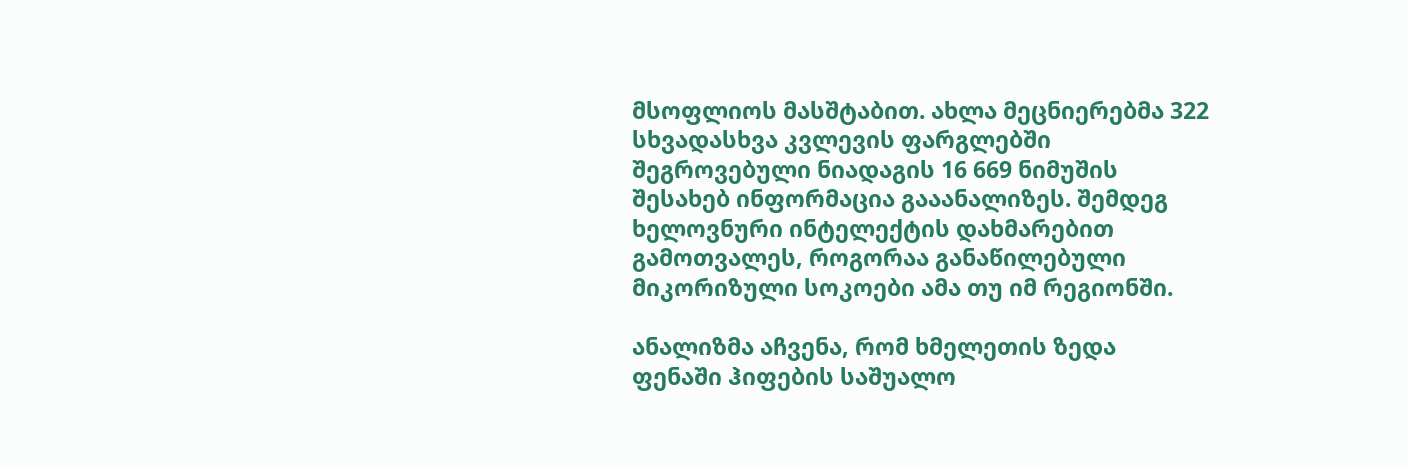მსოფლიოს მასშტაბით. ახლა მეცნიერებმა 322 სხვადასხვა კვლევის ფარგლებში შეგროვებული ნიადაგის 16 669 ნიმუშის შესახებ ინფორმაცია გააანალიზეს. შემდეგ ხელოვნური ინტელექტის დახმარებით გამოთვალეს, როგორაა განაწილებული მიკორიზული სოკოები ამა თუ იმ რეგიონში.

ანალიზმა აჩვენა, რომ ხმელეთის ზედა ფენაში ჰიფების საშუალო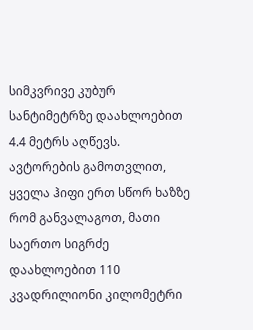სიმკვრივე კუბურ სანტიმეტრზე დაახლოებით 4.4 მეტრს აღწევს. ავტორების გამოთვლით, ყველა ჰიფი ერთ სწორ ხაზზე რომ განვალაგოთ, მათი საერთო სიგრძე დაახლოებით 110 კვადრილიონი კილომეტრი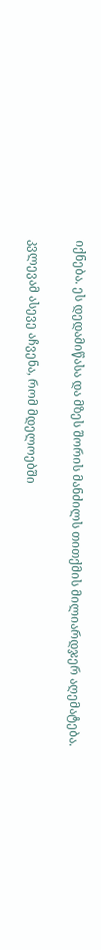იქნება. ეს დედამიწასა და მზეს შორის მანძილს თითქმის მილიარდჯერ აღემატება.

კვლევამ ასევე აჩვენა, რომ მდელოებში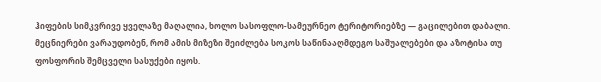ჰიფების სიმკვრივე ყველაზე მაღალია, ხოლო სასოფლო-სამეურნეო ტერიტორიებზე — გაცილებით დაბალი. მეცნიერები ვარაუდობენ, რომ ამის მიზეზი შეიძლება სოკოს საწინააღმდეგო საშუალებები და აზოტისა თუ ფოსფორის შემცველი სასუქები იყოს.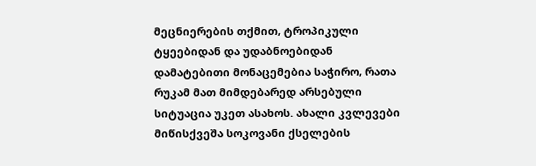მეცნიერების თქმით, ტროპიკული ტყეებიდან და უდაბნოებიდან დამატებითი მონაცემებია საჭირო, რათა რუკამ მათ მიმდებარედ არსებული სიტუაცია უკეთ ასახოს. ახალი კვლევები მიწისქვეშა სოკოვანი ქსელების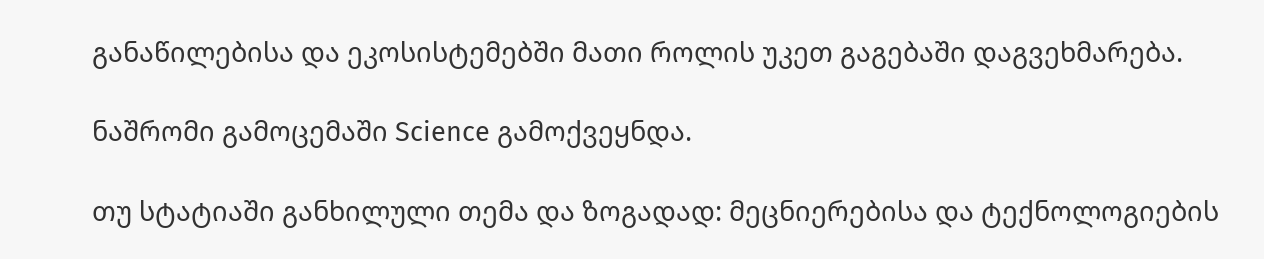განაწილებისა და ეკოსისტემებში მათი როლის უკეთ გაგებაში დაგვეხმარება.

ნაშრომი გამოცემაში Science გამოქვეყნდა.

თუ სტატიაში განხილული თემა და ზოგადად: მეცნიერებისა და ტექნოლოგიების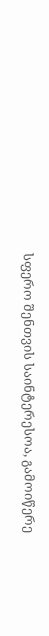სფერო შენთვის საინტერესოა, გამოიწერე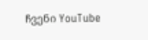ჩვენი YouTube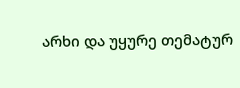არხი და უყურე თემატურ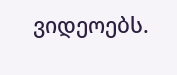ვიდეოებს.